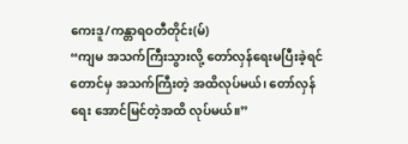ကေးဒူ/ကန္တာရဝတီတိုင်း(မ်)
“ကျမ အသက်ကြီးသွားလို့ တော်လှန်ရေးမပြီးခဲ့ရင်တောင်မှ အသက်ကြီးတဲ့ အထိလုပ်မယ်၊ တော်လှန်ရေး အောင်မြင်တဲ့အထိ လုပ်မယ်။”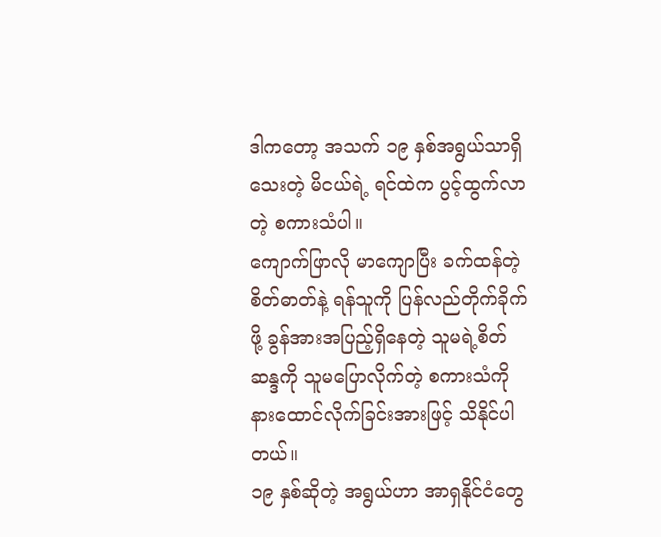ဒါကတော့ အသက် ၁၉ နှစ်အရွယ်သာရှိသေးတဲ့ မိငယ်ရဲ့ ရင်ထဲက ပွင့်ထွက်လာတဲ့ စကားသံပါ။
ကျောက်ဖြာလို မာကျောပြီး ခက်ထန်တဲ့ စိတ်ဓာတ်နဲ့ ရန်သူကို ပြန်လည်တိုက်ခိုက်ဖို့ ခွန်အားအပြည့်ရှိနေတဲ့ သူမရဲ့စိတ်ဆန္ဒကို သူမပြောလိုက်တဲ့ စကားသံကို နားထောင်လိုက်ခြင်းအားဖြင့် သိနိုင်ပါတယ်။
၁၉ နှစ်ဆိုတဲ့ အရွယ်ဟာ အာရှနိုင်ငံတွေ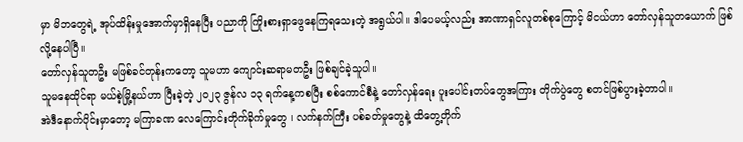မှာ မိဘတွေရဲ့ အုပ်ထိန်းမှုအောက်မှာရှိနေပြီး ပညာကို ကြိုးစားရှာဖွေနေကြရသေးတဲ့ အရွယ်ပါ။ ဒါပေမယ့်လည်း အာဏာရှင်လူတစ်စုကြောင့် မိငယ်ဟာ တော်လှန်သူတယောက် ဖြစ်လို့နေပါပြီ။
တော်လှန်သူတဦး မဖြစ်ခင်တုန်းကတော့ သူမဟာ ကျောင်းဆရာမတဦး ဖြစ်ချင်ခဲ့သူပါ။
သူမနေထိုင်ရာ မယ်စဲ့မြို့နယ်ဟာ ပြီးခဲ့တဲ့ ၂၀၂၃ ဇွန်လ ၁၃ ရက်နေ့ကစပြီး စစ်ကောင်စီနဲ့ တော်လှန်ရေး ပူးပေါင်းတပ်တွေအကြား တိုက်ပွဲတွေ စတင်ဖြစ်ပွားခဲ့တာပါ။
အဲဒီနောက်ပိုင်းမှာတော့ မကြာခဏ လေကြောင်းတိုက်ခိုက်မှုတွေ ၊ လက်နက်ကြီး ပစ်ခတ်မှုတွေနဲ့ ထိတွေ့တိုက်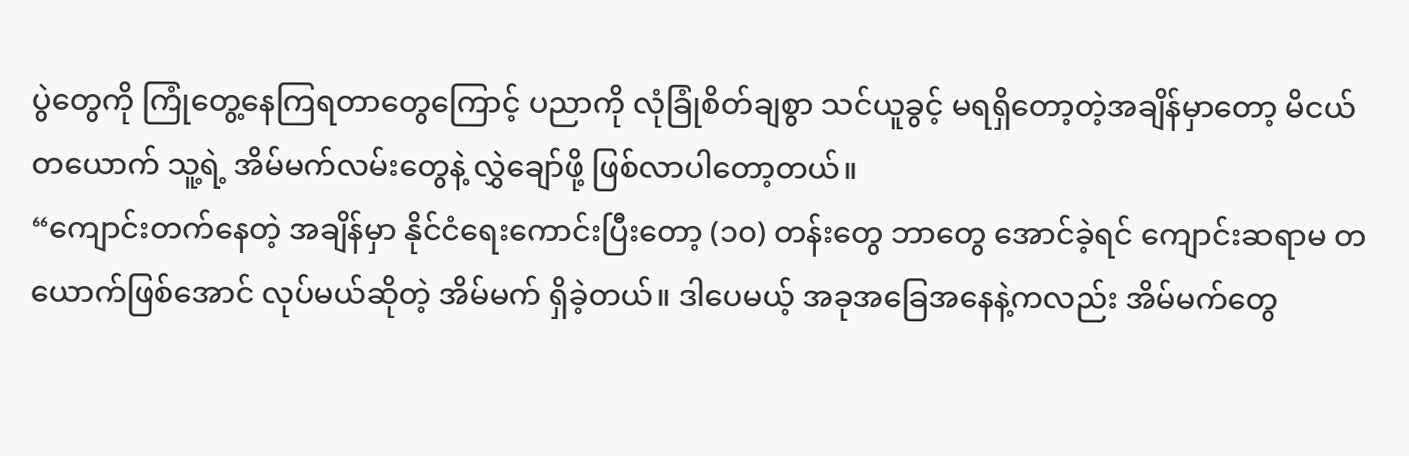ပွဲတွေကို ကြုံတွေ့နေကြရတာတွေကြောင့် ပညာကို လုံခြုံစိတ်ချစွာ သင်ယူခွင့် မရရှိတော့တဲ့အချိန်မှာတော့ မိငယ် တယောက် သူ့ရဲ့ အိမ်မက်လမ်းတွေနဲ့ လွှဲချော်ဖို့ ဖြစ်လာပါတော့တယ်။
“ကျောင်းတက်နေတဲ့ အချိန်မှာ နိုင်ငံရေးကောင်းပြီးတော့ (၁၀) တန်းတွေ ဘာတွေ အောင်ခဲ့ရင် ကျောင်းဆရာမ တယောက်ဖြစ်အောင် လုပ်မယ်ဆိုတဲ့ အိမ်မက် ရှိခဲ့တယ်။ ဒါပေမယ့် အခုအခြေအနေနဲ့ကလည်း အိမ်မက်တွေ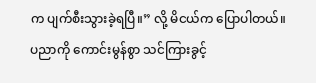က ပျက်စီးသွားခဲ့ရပြီ။” လို့ မိငယ်က ပြောပါတယ်။
ပညာကို ကောင်းမွန်စွာ သင်ကြားခွင့်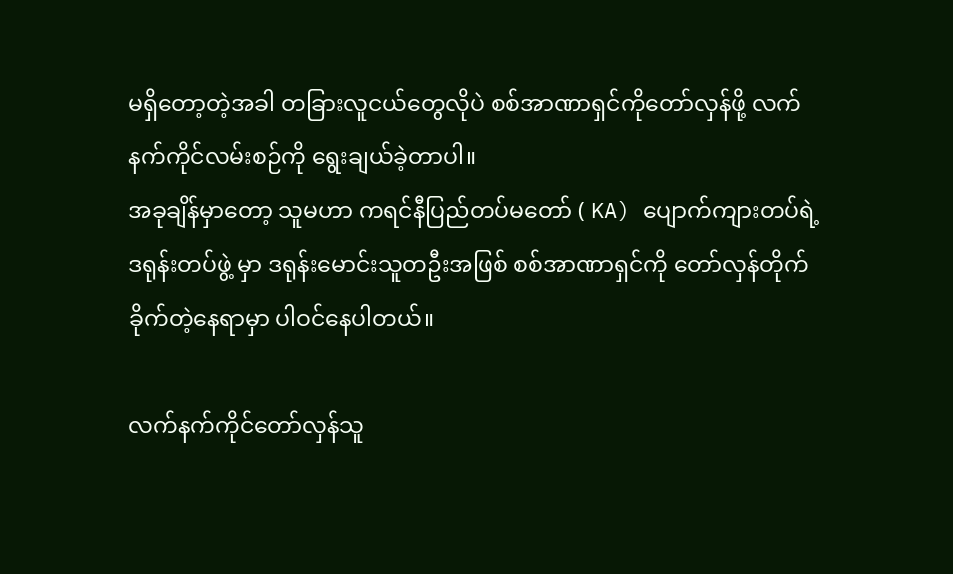မရှိတော့တဲ့အခါ တခြားလူငယ်တွေလိုပဲ စစ်အာဏာရှင်ကိုတော်လှန်ဖို့ လက်နက်ကိုင်လမ်းစဉ်ကို ရွေးချယ်ခဲ့တာပါ။
အခုချိန်မှာတော့ သူမဟာ ကရင်နီပြည်တပ်မတော် ( KA) ပျောက်ကျားတပ်ရဲ့ ဒရုန်းတပ်ဖွဲ့ မှာ ဒရုန်းမောင်းသူတဦးအဖြစ် စစ်အာဏာရှင်ကို တော်လှန်တိုက်ခိုက်တဲ့နေရာမှာ ပါဝင်နေပါတယ်။

လက်နက်ကိုင်တော်လှန်သူ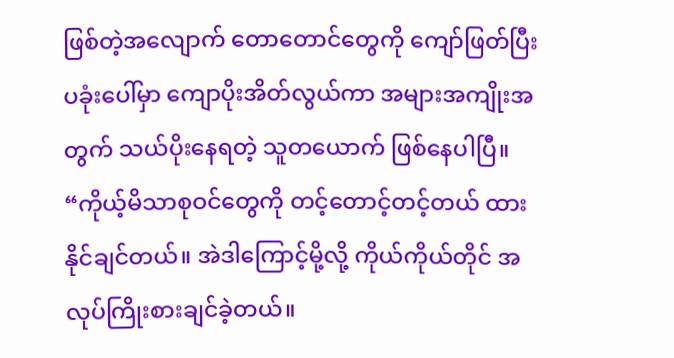ဖြစ်တဲ့အလျောက် တောတောင်တွေကို ကျော်ဖြတ်ပြီး ပခုံးပေါ်မှာ ကျောပိုးအိတ်လွယ်ကာ အများအကျိုးအတွက် သယ်ပိုးနေရတဲ့ သူတယောက် ဖြစ်နေပါပြီ။
“ကိုယ့်မိသာစုဝင်တွေကို တင့်တောင့်တင့်တယ် ထားနိုင်ချင်တယ်။ အဲဒါကြောင့်မို့လို့ ကိုယ်ကိုယ်တိုင် အလုပ်ကြိုးစားချင်ခဲ့တယ်။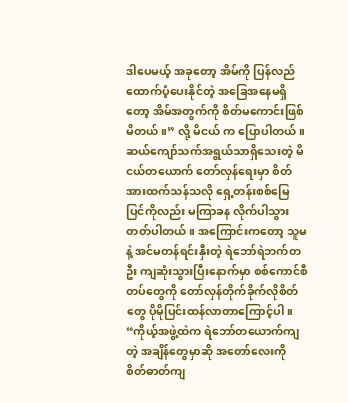ဒါပေမယ့် အခုတော့ အိမ်ကို ပြန်လည် ထောက်ပံ့ပေးနိုင်တဲ့ အခြေအနေမရှိတော့ အိမ်အတွက်ကို စိတ်မကောင်းဖြစ်မိတယ်။” လို့ မိငယ် က ပြောပါတယ်။
ဆယ်ကျော်သက်အရွယ်သာရှိသေးတဲ့ မိငယ်တယောက် တော်လှန်ရေးမှာ စိတ်အားထက်သန်သလို ရှေ့တန်းစစ်မြေပြင်ကိုလည်း မကြာခန လိုက်ပါသွားတတ်ပါတယ်။ အကြောင်းကတော့ သူမနဲ့ အင်မတန်ရင်းနှီးတဲ့ ရဲဘော်ရဲဘက်တဦး ကျဆုံးသွားပြီးနောက်မှာ စစ်ကောင်စီတပ်တွေကို တော်လှန်တိုက်ခိုက်လိုစိတ်တွေ ပိုမိုပြင်းထန်လာတာကြောင့်ပါ။
“ကိုယ့်အဖွဲ့ထဲက ရဲဘော်တယောက်ကျတဲ့ အချိန်တွေမှာဆို အတော်လေးကို စိတ်ဓာတ်ကျ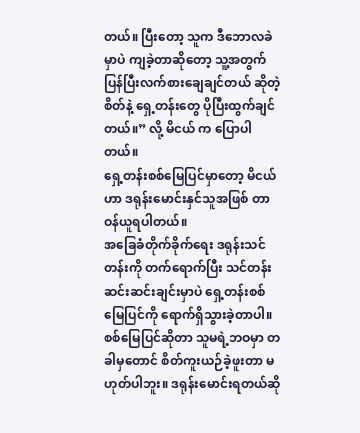တယ်။ ပြီးတော့ သူက ဒီဘောလခဲမှာပဲ ကျခဲ့တာဆိုတော့ သူ့အတွက် ပြန်ပြီးလက်စားချေချင်တယ် ဆိုတဲ့စိတ်နဲ့ ရှေ့တန်းတွေ ပိုပြီးထွက်ချင်တယ်။” လို့ မိငယ် က ပြောပါတယ်။
ရှေ့တန်းစစ်မြေပြင်မှာတော့ မိငယ် ဟာ ဒရုန်းမောင်းနှင်သူအဖြစ် တာဝန်ယူရပါတယ်။
အခြေခံတိုက်ခိုက်ရေး ဒရုန်းသင်တန်းကို တက်ရောက်ပြီး သင်တန်းဆင်းဆင်းချင်းမှာပဲ ရှေ့တန်းစစ်မြေပြင်ကို ရောက်ရှိသွားခဲ့တာပါ။
စစ်မြေပြင်ဆိုတာ သူမရဲ့ဘဝမှာ တခါမှတောင် စိတ်ကူးယဉ်ခဲ့ဖူးတာ မဟုတ်ပါဘူး။ ဒရုန်းမောင်းရတယ်ဆို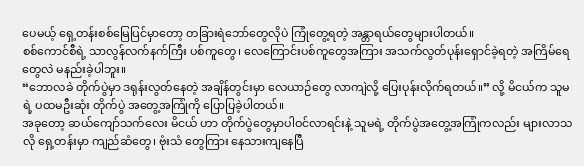ပေမယ့် ရှေ့တန်းစစ်မြေပြင်မှာတော့ တခြားရဲဘော်တွေလိုပဲ ကြုံတွေ့ရတဲ့ အန္တာရယ်တွေများပါတယ်။
စစ်ကောင်စီရဲ့ သာလွန်လက်နက်ကြီး ပစ်ကူတွေ၊ လေကြောင်းပစ်ကူတွေအကြား အသက်လွတ်ပုန်းရှောင်ခဲ့ရတဲ့ အကြိမ်ရေတွေလဲ မနည်းခဲ့ပါဘူး။
“ဘောလခဲ တိုက်ပွဲမှာ ဒရုန်းလွတ်နေတဲ့ အချိန်တွင်းမှာ လေယာဉ်တွေ လာကျဲလို့ ပြေးပုန်းလိုက်ရတယ်။” လို့ မိငယ်က သူမရဲ့ ပထမဦးဆုံး တိုက်ပွဲ အတွေ့အကြုံကို ပြောပြခဲ့ပါတယ်။
အခုတော့ ဆယ်ကျော်သက်လေး မိငယ် ဟာ တိုက်ပွဲတွေမှာပါဝင်လာရင်းနဲ့ သူမရဲ့ တိုက်ပွဲအတွေ့အကြုံကလည်း များလာသလို ရှေ့တန်းမှာ ကျည်ဆံတွေ၊ ဗုံးသံ တွေကြား နေသားကျနေပြီ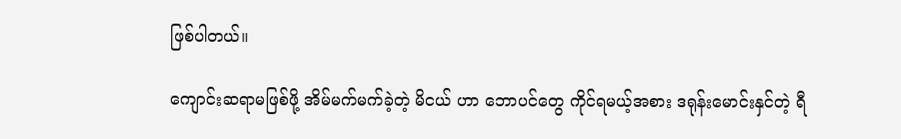ဖြစ်ပါတယ်။

ကျောင်းဆရာမဖြစ်ဖို့ အိမ်မက်မက်ခဲ့တဲ့ မိငယ် ဟာ ဘောပင်တွေ ကိုင်ရမယ့်အစား ဒရုန်းမောင်းနှင်တဲ့ ရီ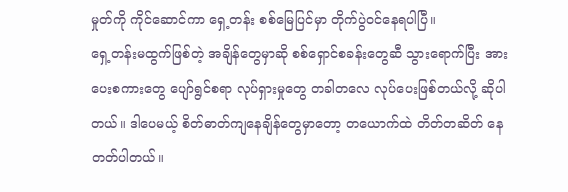မှုတ်ကို ကိုင်ဆောင်ကာ ရှေ့တန်း စစ်မြေပြင်မှာ တိုက်ပွဲဝင်နေရပါပြီ။
ရှေ့တန်းမထွက်ဖြစ်တဲ့ အချိန်တွေမှာဆို စစ်ရှောင်စခန်းတွေဆီ သွားရောက်ပြီး အားပေးစကားတွေ ပျော်ရွင်စရာ လုပ်ရှားမှုတွေ တခါတလေ လုပ်ပေးဖြစ်တယ်လို့ ဆိုပါတယ်။ ဒါပေမယ့် စိတ်ဓာတ်ကျနေချိန်တွေမှာတော့ တယောက်ထဲ တိတ်တဆိတ် နေတတ်ပါတယ်။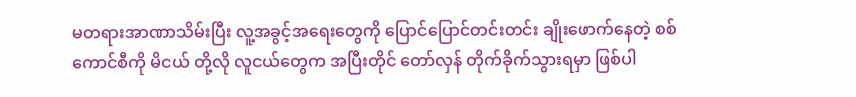မတရားအာဏာသိမ်းပြီး လူ့အခွင့်အရေးတွေကို ပြောင်ပြောင်တင်းတင်း ချိုးဖောက်နေတဲ့ စစ်ကောင်စီကို မိငယ် တို့လို လူငယ်တွေက အပြီးတိုင် တော်လှန် တိုက်ခိုက်သွားရမှာ ဖြစ်ပါ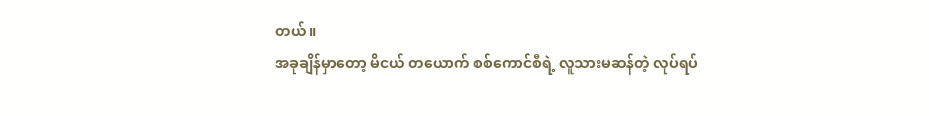တယ်။
အခုချိန်မှာတော့ မိငယ် တယောက် စစ်ကောင်စီရဲ့ လူသားမဆန်တဲ့ လုပ်ရပ်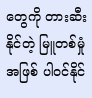တွေကို တားဆီးနိုင်တဲ့ မြူတစ်မှုံအဖြစ် ပါဝင်နိုင်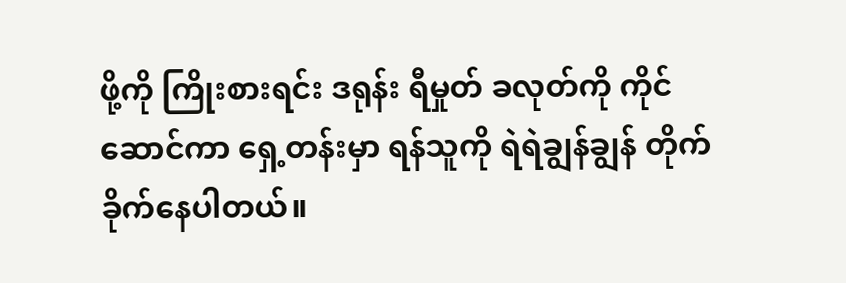ဖို့ကို ကြိုးစားရင်း ဒရုန်း ရီမှုတ် ခလုတ်ကို ကိုင်ဆောင်ကာ ရှေ့တန်းမှာ ရန်သူကို ရဲရဲချွန်ချွန် တိုက်ခိုက်နေပါတယ်။